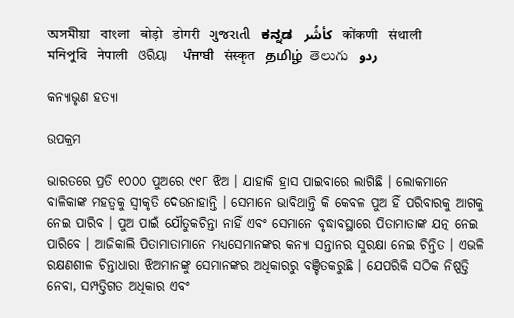অসমীয়া   বাংলা   बोड़ो   डोगरी   ગુજરાતી   ಕನ್ನಡ   كأشُر   कोंकणी   संथाली   মনিপুরি   नेपाली   ଓରିୟା   ਪੰਜਾਬੀ   संस्कृत   தமிழ்  తెలుగు   ردو

କନ୍ୟାଭୃଣ ହତ୍ୟା

ଉପକ୍ରମ

ଭାରତରେ ପ୍ରତି ୧୦୦୦ ପୁଅରେ ୯୧୮ ଝିଅ । ଯାହାକି ହ୍ରାସ ପାଇବାରେ ଲାଗିଛି । ଲୋକମାନେ ବାଳିକାଙ୍କ ମହତ୍ଵକୁ ସ୍ଵୀକୃତି ଦେଉନାହାନ୍ତି । ସେମାନେ ଭାବିଥାନ୍ତି କି କେବଳ ପୁଅ ହିଁ ପରିବାରକୁ ଆଗକୁ ନେଇ ପାରିବ । ପୁଅ ପାଇଁ ଯୌତୁକଚିନ୍ତା ନାହିଁ ଏବଂ ସେମାନେ ବୃଦ୍ଧାବସ୍ଥାରେ ପିତାମାତାଙ୍କ ଯତ୍ନ ନେଇ ପାରିବେ । ଆଜିକାଲି ପିତାମାତାମାନେ ମଧ୍ୟସେମାନଙ୍କର କନ୍ୟା ସନ୍ତାନର ସୁରକ୍ଷା ନେଇ ଚିନ୍ତିତ । ଏଭଳି ରକ୍ଷଣଶୀଳ ଚିନ୍ତାଧାରା ଝିଅମାନଙ୍କୁ ସେମାନଙ୍କର ଅଧିକାରରୁ ବଞ୍ଚିତକରୁଛି । ଯେପରିକି ସଠିକ ନିଷ୍ପତ୍ତି ନେବା, ସମ୍ପତ୍ତିଗତ ଅଧିକାର ଏବଂ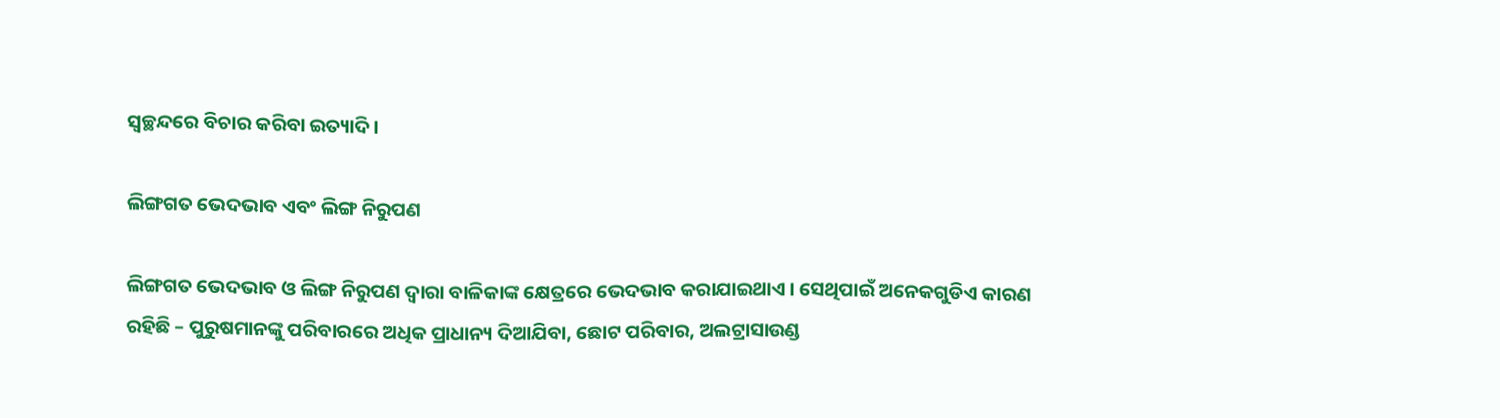ସ୍ଵଚ୍ଛନ୍ଦରେ ବିଚାର କରିବା ଇତ୍ୟାଦି ।

ଲିଙ୍ଗଗତ ଭେଦଭାବ ଏବଂ ଲିଙ୍ଗ ନିରୁପଣ

ଲିଙ୍ଗଗତ ଭେଦଭାବ ଓ ଲିଙ୍ଗ ନିରୁପଣ ଦ୍ଵାରା ବାଳିକାଙ୍କ କ୍ଷେତ୍ରରେ ଭେଦଭାବ କରାଯାଇଥାଏ । ସେଥିପାଇଁ ଅନେକଗୁଡିଏ କାରଣ ରହିଛି – ପୁରୁଷମାନଙ୍କୁ ପରିବାରରେ ଅଧିକ ପ୍ରାଧାନ୍ୟ ଦିଆଯିବା, ଛୋଟ ପରିବାର, ଅଲଟ୍ରାସାଉଣ୍ଡ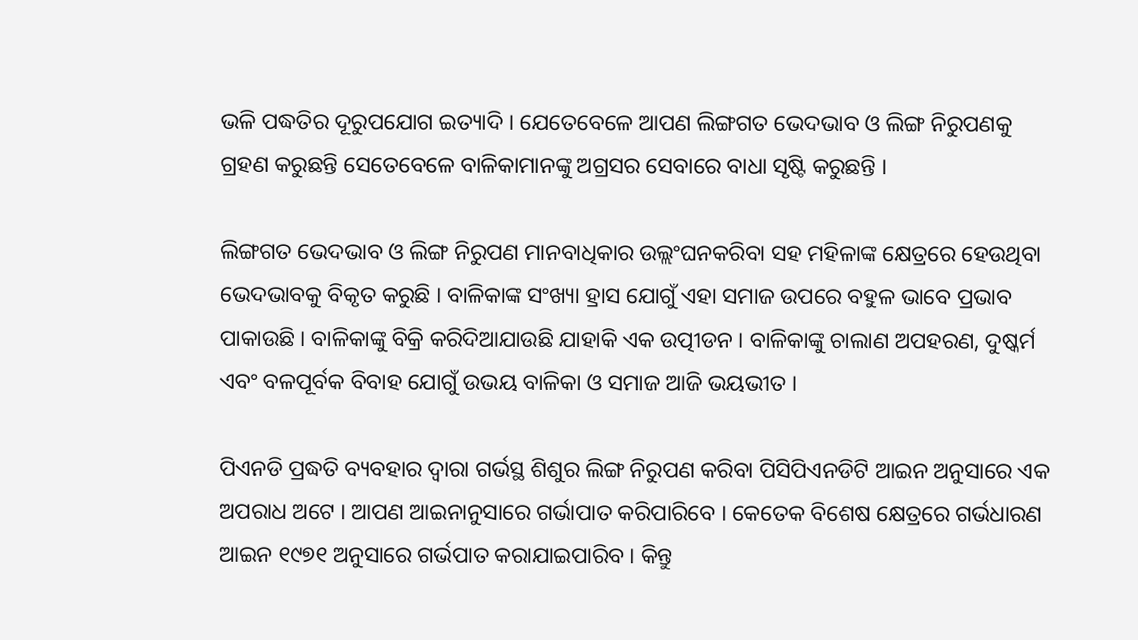ଭଳି ପଦ୍ଧତିର ଦୂରୁପଯୋଗ ଇତ୍ୟାଦି । ଯେତେବେଳେ ଆପଣ ଲିଙ୍ଗଗତ ଭେଦଭାବ ଓ ଲିଙ୍ଗ ନିରୁପଣକୁ ଗ୍ରହଣ କରୁଛନ୍ତି ସେତେବେଳେ ବାଳିକାମାନଙ୍କୁ ଅଗ୍ରସର ସେବାରେ ବାଧା ସୃଷ୍ଟି କରୁଛନ୍ତି ।

ଲିଙ୍ଗଗତ ଭେଦଭାବ ଓ ଲିଙ୍ଗ ନିରୁପଣ ମାନବାଧିକାର ଉଲ୍ଲଂଘନକରିବା ସହ ମହିଳାଙ୍କ କ୍ଷେତ୍ରରେ ହେଉଥିବା ଭେଦଭାବକୁ ବିକୃତ କରୁଛି । ବାଳିକାଙ୍କ ସଂଖ୍ୟା ହ୍ରାସ ଯୋଗୁଁ ଏହା ସମାଜ ଉପରେ ବହୁଳ ଭାବେ ପ୍ରଭାବ ପାକାଉଛି । ବାଳିକାଙ୍କୁ ବିକ୍ରି କରିଦିଆଯାଉଛି ଯାହାକି ଏକ ଉତ୍ପୀଡନ । ବାଳିକାଙ୍କୁ ଚାଲାଣ ଅପହରଣ, ଦୁଷ୍କର୍ମ ଏବଂ ବଳପୂର୍ବକ ବିବାହ ଯୋଗୁଁ ଉଭୟ ବାଳିକା ଓ ସମାଜ ଆଜି ଭୟଭୀତ ।

ପିଏନଡି ପ୍ରଦ୍ଧତି ବ୍ୟବହାର ଦ୍ଵାରା ଗର୍ଭସ୍ଥ ଶିଶୁର ଲିଙ୍ଗ ନିରୁପଣ କରିବା ପିସିପିଏନଡିଟି ଆଇନ ଅନୁସାରେ ଏକ ଅପରାଧ ଅଟେ । ଆପଣ ଆଇନାନୁସାରେ ଗର୍ଭାପାତ କରିପାରିବେ । କେତେକ ବିଶେଷ କ୍ଷେତ୍ରରେ ଗର୍ଭଧାରଣ ଆଇନ ୧୯୭୧ ଅନୁସାରେ ଗର୍ଭପାତ କରାଯାଇପାରିବ । କିନ୍ତୁ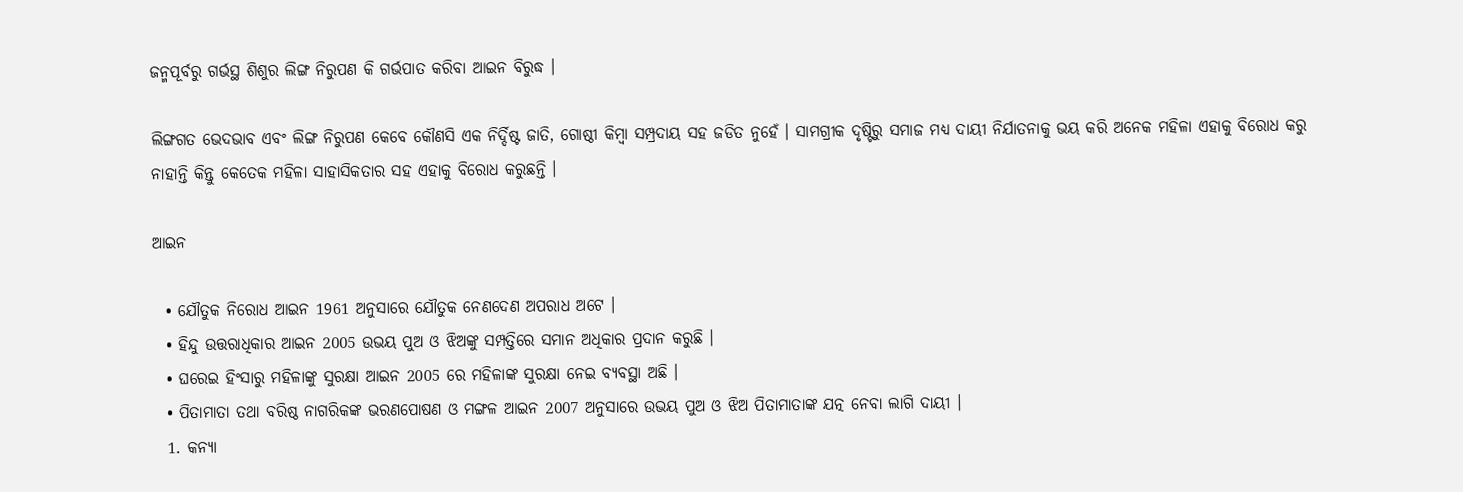ଜନ୍ମପୂର୍ବରୁ ଗର୍ଭସ୍ଥ ଶିଶୁର ଲିଙ୍ଗ ନିରୁପଣ କି ଗର୍ଭପାତ କରିବା ଆଇନ ବିରୁଦ୍ଧ ।

ଲିଙ୍ଗଗତ ଭେଦଭାବ ଏବଂ ଲିଙ୍ଗ ନିରୁପଣ କେବେ କୌଣସି ଏକ ନିର୍ଦ୍ଦିଷ୍ଟ ଜାତି, ଗୋଷ୍ଠୀ କିମ୍ବା ସମ୍ପ୍ରଦାୟ ସହ ଜଡିତ ନୁହେଁ । ସାମଗ୍ରୀକ ଦୃଷ୍ଟିରୁ ସମାଜ ମଧ୍ୟ ଦାୟୀ ନିର୍ଯାତନାକୁ ଭୟ କରି ଅନେକ ମହିଳା ଏହାକୁ ବିରୋଧ କରୁ ନାହାନ୍ତି କିନ୍ତୁ କେତେକ ମହିଳା ସାହାସିକତାର ସହ ଏହାକୁ ବିରୋଧ କରୁଛନ୍ତି ।

ଆଇନ

  • ଯୌତୁକ ନିରୋଧ ଆଇନ 1961 ଅନୁସାରେ ଯୌତୁକ ନେଣଦେଣ ଅପରାଧ ଅଟେ ।
  • ହିନ୍ଦୁ ଉତ୍ତରାଧିକାର ଆଇନ 2005 ଉଭୟ ପୁଅ ଓ ଝିଅଙ୍କୁ ସମ୍ପତ୍ତିରେ ସମାନ ଅଧିକାର ପ୍ରଦାନ କରୁଛି ।
  • ଘରେଇ ହିଂସାରୁ ମହିଳାଙ୍କୁ ସୁରକ୍ଷା ଆଇନ 2005 ରେ ମହିଳାଙ୍କ ସୁରକ୍ଷା ନେଇ ବ୍ୟବସ୍ଥା ଅଛି ।
  • ପିତାମାତା ତଥା ବରିଷ୍ଠ ନାଗରିକଙ୍କ ଭରଣପୋଷଣ ଓ ମଙ୍ଗଳ ଆଇନ 2007 ଅନୁସାରେ ଉଭୟ ପୁଅ ଓ ଝିଅ ପିତାମାତାଙ୍କ ଯତ୍ନ ନେବା ଲାଗି ଦାୟୀ ।
  1. କନ୍ୟା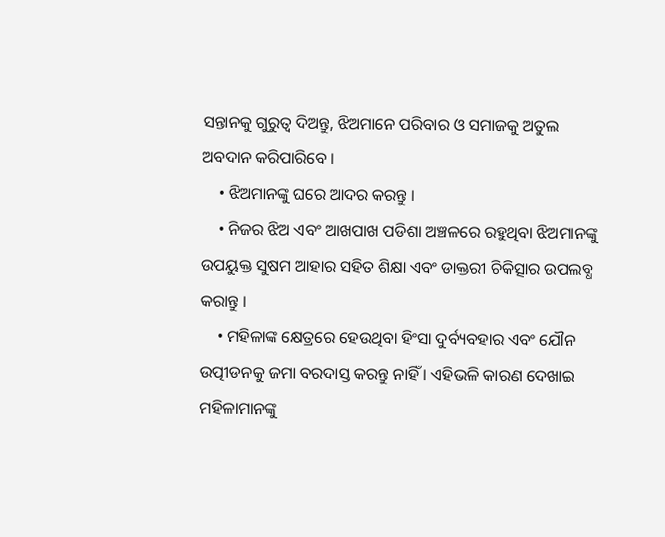ସନ୍ତାନକୁ ଗୁରୁତ୍ଵ ଦିଅନ୍ତୁ, ଝିଅମାନେ ପରିବାର ଓ ସମାଜକୁ ଅତୁଲ ଅବଦାନ କରିପାରିବେ ।
    • ଝିଅମାନଙ୍କୁ ଘରେ ଆଦର କରନ୍ତୁ ।
    • ନିଜର ଝିଅ ଏବଂ ଆଖପାଖ ପଡିଶା ଅଞ୍ଚଳରେ ରହୁଥିବା ଝିଅମାନଙ୍କୁ ଉପୟୁକ୍ତ ସୁଷମ ଆହାର ସହିତ ଶିକ୍ଷା ଏବଂ ଡାକ୍ତରୀ ଚିକିତ୍ସାର ଉପଲବ୍ଧ କରାନ୍ତୁ ।
    • ମହିଳାଙ୍କ କ୍ଷେତ୍ରରେ ହେଉଥିବା ହିଂସା ଦୁର୍ବ୍ୟବହାର ଏବଂ ଯୌନ ଉତ୍ପୀଡନକୁ ଜମା ବରଦାସ୍ତ କରନ୍ତୁ ନାହିଁ । ଏହିଭଳି କାରଣ ଦେଖାଇ ମହିଳାମାନଙ୍କୁ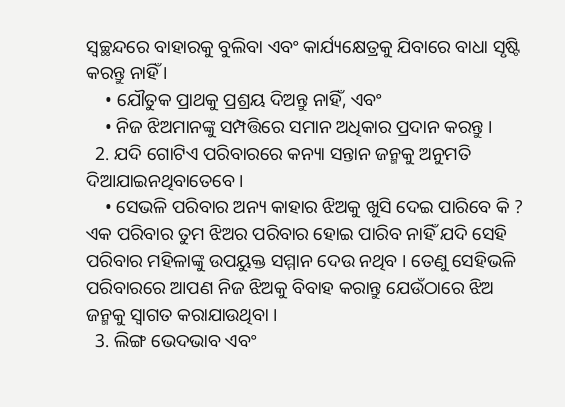ସ୍ଵଚ୍ଛନ୍ଦରେ ବାହାରକୁ ବୁଲିବା ଏବଂ କାର୍ଯ୍ୟକ୍ଷେତ୍ରକୁ ଯିବାରେ ବାଧା ସୃଷ୍ଟି କରନ୍ତୁ ନାହିଁ ।
    • ଯୌତୁକ ପ୍ରାଥକୁ ପ୍ରଶ୍ରୟ ଦିଅନ୍ତୁ ନାହିଁ, ଏବଂ
    • ନିଜ ଝିଅମାନଙ୍କୁ ସମ୍ପତ୍ତିରେ ସମାନ ଅଧିକାର ପ୍ରଦାନ କରନ୍ତୁ ।
  2. ଯଦି ଗୋଟିଏ ପରିବାରରେ କନ୍ୟା ସନ୍ତାନ ଜନ୍ମକୁ ଅନୁମତି ଦିଆଯାଇନଥିବାତେବେ ।
    • ସେଭଳି ପରିବାର ଅନ୍ୟ କାହାର ଝିଅକୁ ଖୁସି ଦେଇ ପାରିବେ କି ? ଏକ ପରିବାର ତୁମ ଝିଅର ପରିବାର ହୋଇ ପାରିବ ନାହିଁ ଯଦି ସେହି ପରିବାର ମହିଳାଙ୍କୁ ଉପୟୁକ୍ତ ସମ୍ମାନ ଦେଉ ନଥିବ । ତେଣୁ ସେହିଭଳି ପରିବାରରେ ଆପଣ ନିଜ ଝିଅକୁ ବିବାହ କରାନ୍ତୁ ଯେଉଁଠାରେ ଝିଅ ଜନ୍ମକୁ ସ୍ଵାଗତ କରାଯାଉଥିବା ।
  3. ଲିଙ୍ଗ ଭେଦଭାବ ଏବଂ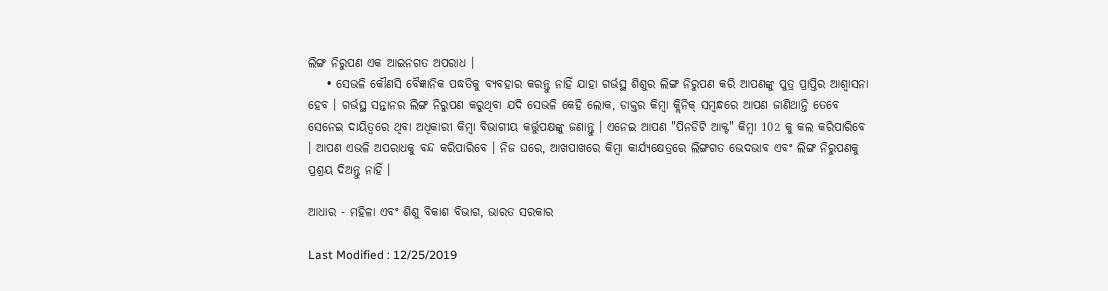ଲିଙ୍ଗ ନିରୁପଣ ଏକ ଆଇନଗତ ଅପରାଧ ।
    • ସେଭଳି କୌଣସି ବୈଜ୍ଞାନିକ ପଦ୍ଧତିକୁ ବ୍ୟବହାର କରନ୍ତୁ ନାହିଁ ଯାହା ଗର୍ଭସ୍ଥ ଶିଶୁର ଲିଙ୍ଗ ନିରୁପଣ କରି ଆପଣଙ୍କୁ ପୁତ୍ର ପ୍ରାପ୍ତିର ଆଶ୍ଵାସନା ହେବ । ଗର୍ଭସ୍ଥ ସନ୍ତାନର ଲିଙ୍ଗ ନିରୁପଣ କରୁଥିବା ଯଦି ସେଭଳି କେହି ଲୋକ, ଡାକ୍ତର କିମ୍ବା କ୍ଲିନିକ୍ ସମ୍ଵନ୍ଧରେ ଆପଣ ଜାଣିଥାନ୍ତି ତେବେ ସେନେଇ ଦାୟିତ୍ଵରେ ଥିବା ଅଧିକାରୀ କିମ୍ବା ବିଭାଗୀୟ କର୍ତ୍ତୁପକ୍ଷଙ୍କୁ ଜଣାନ୍ତୁ । ଏନେଇ ଆପଣ "ପିନଡିଟି ଆକ୍ଟ" କିମ୍ବା 102 କୁ କଲ କରିପାରିବେ । ଆପଣ ଏଭଳି ଅପରାଧକୁ ବନ୍ଦ କରିପାରିବେ । ନିଜ ଘରେ, ଆଖପାଖରେ କିମ୍ବା କାର୍ଯ୍ୟକ୍ଷେତ୍ରରେ ଲିଙ୍ଗଗତ ଭେଦଭାବ ଏବଂ ଲିଙ୍ଗ ନିରୁପଣକୁ ପ୍ରଶ୍ରୟ ଦିଅନ୍ତୁ ନାହିଁ ।

ଆଧାର - ମହିଳା ଏବଂ ଶିଶୁ ବିକାଶ ବିଭାଗ, ଭାରତ ସରକାର

Last Modified : 12/25/2019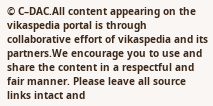© C–DAC.All content appearing on the vikaspedia portal is through collaborative effort of vikaspedia and its partners.We encourage you to use and share the content in a respectful and fair manner. Please leave all source links intact and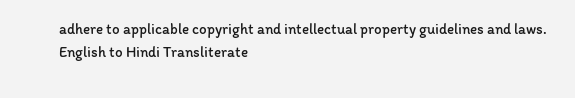adhere to applicable copyright and intellectual property guidelines and laws.
English to Hindi Transliterate